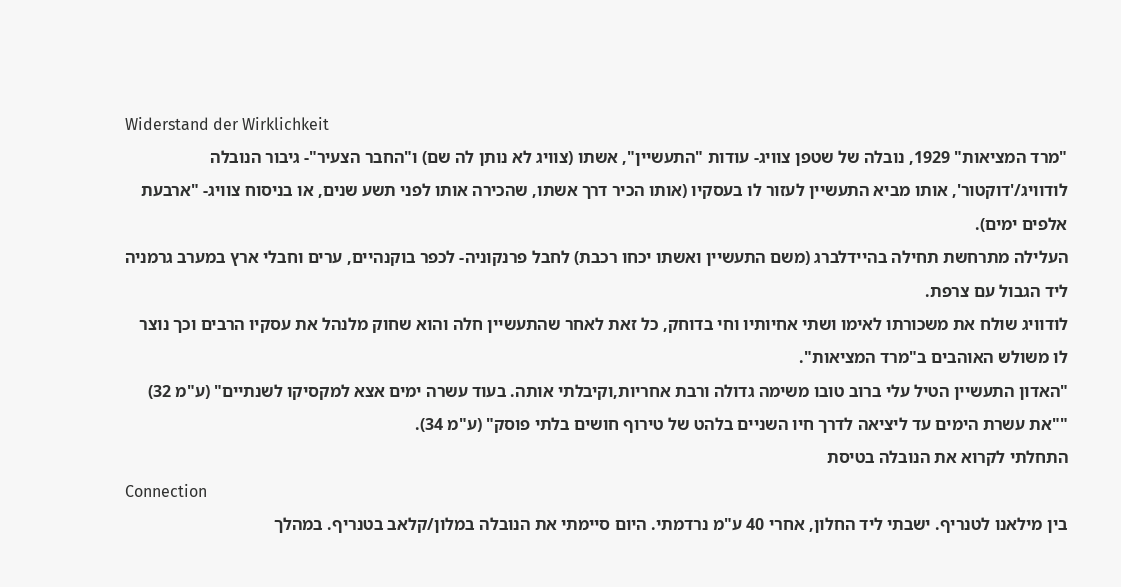Widerstand der Wirklichkeit
"מרד המציאות" 1929, נובלה של שטפן צוויג- עודות "התעשיין", אשתו (צוויג לא נותן לה שם) ו"החבר הצעיר"- גיבור הנובלה לודוויג/'דוקטור', אותו מביא התעשיין לעזור לו בעסקיו (אותו הכיר דרך אשתו, שהכירה אותו לפני תשע שנים, או בניסוח צוויג- "ארבעת אלפים ימים).
העלילה מתרחשת תחילה בהיידלברג (משם התעשיין ואשתו יכחו רכבת) לחבל פרנקוניה- לכפר בוקנהיים, ערים וחבלי ארץ במערב גרמניה ליד הגבול עם צרפת.
לודוויג שולח את משכורתו לאימו ושתי אחיותיו וחי בדוחק, כל זאת לאחר שהתעשיין חלה והוא שחוק מלנהל את עסקיו הרבים וכך נוצר לו משולש האוהבים ב"מרד המציאות".
"האדון התעשיין הטיל עלי ברוב טובו משימה גדולה ורבת אחריות,וקיבלתי אותה. בעוד עשרה ימים אצא למקסיקו לשנתיים" (ע"מ 32)
""את עשרת הימים עד ליציאה לדרך חיו השניים בלהט של טירוף חושים בלתי פוסק" (ע"מ 34).
התחלתי לקרוא את הנובלה בטיסת
Connection
בין מילאנו לטנריף. ישבתי ליד החלון, אחרי 40 ע"מ נרדמתי. היום סיימתי את הנובלה במלון/קלאב בטנריף. במהלך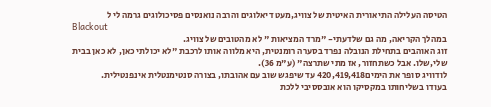הטיסה העלילה התיאורית האיטית של צוויג,מעט דיאלוגים והרבה נואנסים פסיכולוגים גרמה לי ל
Blackout
במהלך הקריאה, מה גם שלדעתי- "מרד המציאות " לא מהטובים של צוויג.
זוג האוהבים בתחילת הנובלה נפרד בסערה רומנטית, היא מלווה אותו לרכבת "לא יכולתי כאן, לא כאן בבית שלי,שלו. אבל כשתחזור, אז מתי שתרצה" (ע"מ 36).
לודוויג סופר את הימים420,419,418 עד שיפגש שוב עם אהובתו, בצורה סנטימנטלית אינפנטילית.
בעודו בשליחותו במקסיקו הוא אובססיבי ללכת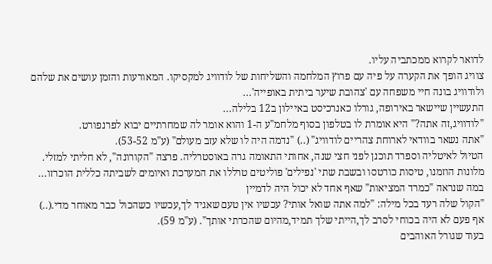לדואר לקרוא ממכתביה עליו.
צוויג הופך את הקערה על פיה עם פרוץ המלחמה והשליחות של לודוויג למקסיקו. המאורעות והזמן עושים את שלהם ולודוויג בונה חיי משפחה עם 'צהובת שיער ביתית באופייה'...
התעשיין שיישאר באירופה, גורלו כאנרכיסט באיילון ב12 בלילה...
"לודוויג,זה אתה?" היא אומרת לו בטלפון בסוף מלחמ"ע ה-1 והוא אומר לה שמחרתיים יבוא לפרנפורט.
"אתה נשאר בוודאי לארוחת צהריים לודוויג" (..) "נדמה היה לו שלא עזב מעולם" (ע"מ 53-52).
הטיול לאיטליה וספרד תוכנן לפני חצי שנה, אחותי התאומה גרה באוסטרליה. פרצה "הקורונה", לא חליתי למזלי. מלונות הוזמנו, טיסות כורטסו ובשבת שתי 'נפילים' פוליטים טרללו את המערכת ואיומים לשביתה כללית הוכרזו...
במה שנראה "כמרד המציאות" שאף אחד לא יכול היה לדמיין
"הקול שלה רעד בכל מילה: "למה אתה שואל אותי? עכשיו אין טעם שאגיד לך,עכשיו כשהכול כבר מאוחר מדי.(..) אף פעם לא היה בכוחי לסרב לך,הייתי שלך תמיד,מהיום שהכרתי אותך". (ע"מ 59).
בעוד שגורל האוהבים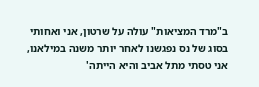ב"מרד המציאות" עולה על שרטון, אני ואחותי בסוג של נס נפגשנו לאחר יותר משנה במילאנו, אני טסתי מתל אביב והיא הייתה'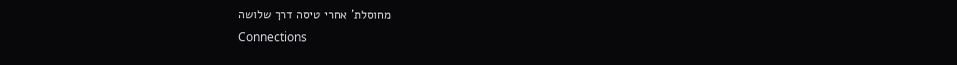מחוסלת' אחרי טיסה דרך שלושה
Connections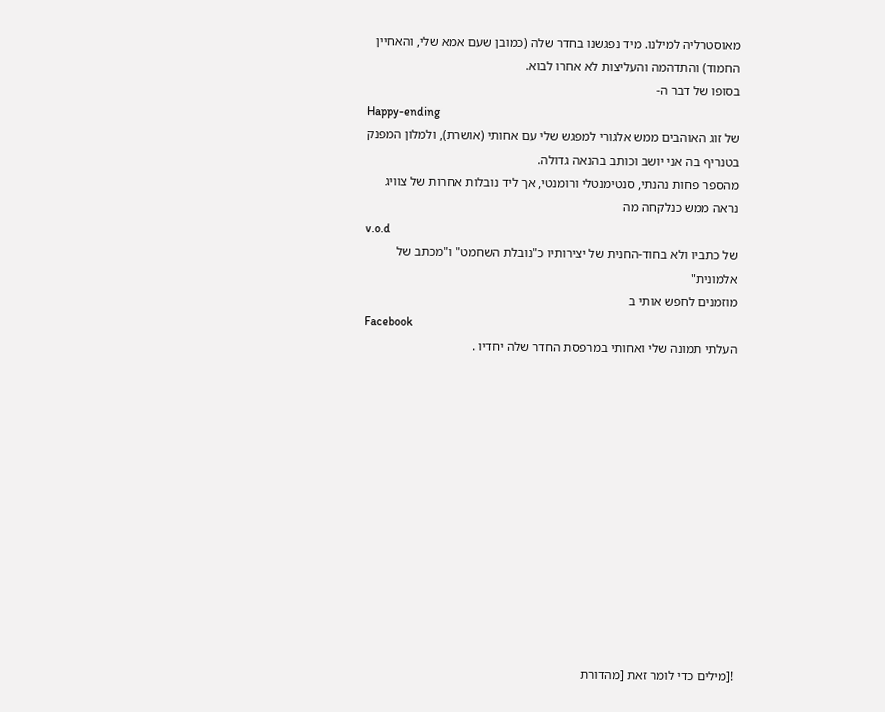מאוסטרליה למילנו. מיד נפגשנו בחדר שלה (כמובן שעם אמא שלי, והאחיין החמוד) והתדהמה והעליצות לא אחרו לבוא.
בסופו של דבר ה-
Happy-ending
של זוג האוהבים ממש אלגורי למפגש שלי עם אחותי (אושרת), ולמלון המפנק בטנריף בה אני יושב וכותב בהנאה גדולה.
מהספר פחות נהנתי, סנטימנטלי ורומנטי, אך ליד נובלות אחרות של צוויג נראה ממש כנלקחה מה
v.o.d
של כתביו ולא בחוד-החנית של יצירותיו כ"נובלת השחמט" ו"מכתב של אלמונית"
מוזמנים לחפש אותי ב
Facebook
העלתי תמונה שלי ואחותי במרפסת החדר שלה יחדיו .













![מילים כדי לומר זאת [מהדורת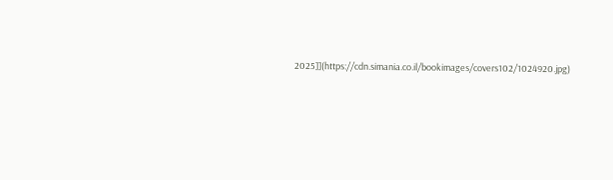2025]](https://cdn.simania.co.il/bookimages/covers102/1024920.jpg)